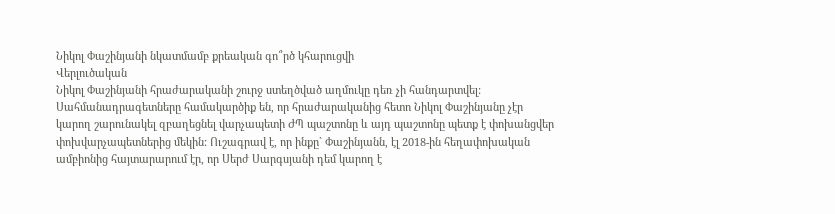Նիկոլ Փաշինյանի նկատմամբ քրեական գո՞րծ կհարուցվի
Վերլուծական
Նիկոլ Փաշինյանի հրաժարականի շուրջ ստեղծված աղմուկը դեռ չի հանդարտվել: Սահմանադրագետները համակարծիք են, որ հրաժարականից հետո Նիկոլ Փաշինյանը չէր կարող շարունակել զբաղեցնել վարչապետի ԺՊ պաշտոնը և այդ պաշտոնը պետք է փոխանցվեր փոխվարչապետներից մեկին: Ուշագրավ է, որ ինքը` Փաշինյանն, էլ 2018-ին հեղափոխական ամբիոնից հայտարարում էր, որ Սերժ Սարգսյանի դեմ կարող է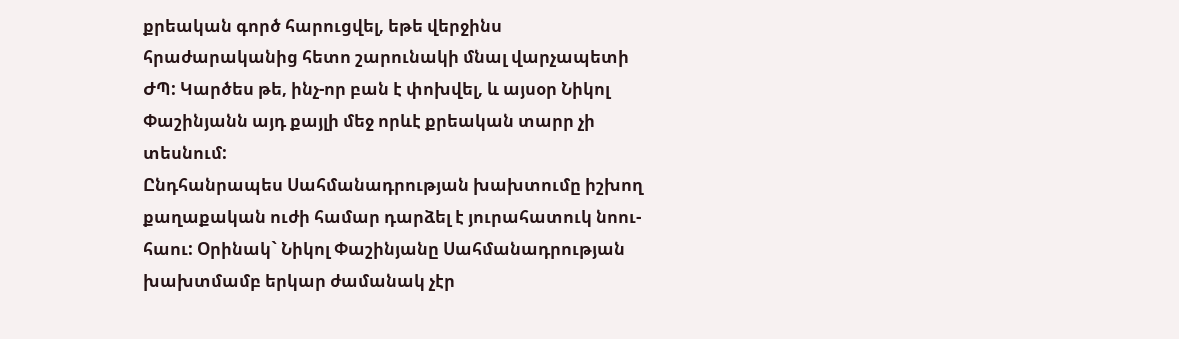քրեական գործ հարուցվել, եթե վերջինս հրաժարականից հետո շարունակի մնալ վարչապետի ԺՊ: Կարծես թե, ինչ-որ բան է փոխվել, և այսօր Նիկոլ Փաշինյանն այդ քայլի մեջ որևէ քրեական տարր չի տեսնում:
Ընդհանրապես Սահմանադրության խախտումը իշխող քաղաքական ուժի համար դարձել է յուրահատուկ նոու-հաու: Օրինակ` Նիկոլ Փաշինյանը Սահմանադրության խախտմամբ երկար ժամանակ չէր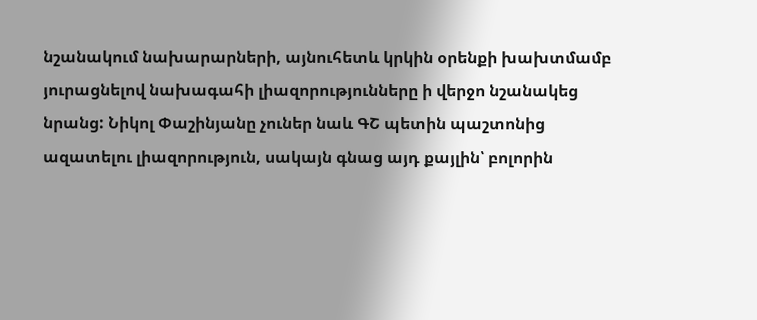նշանակում նախարարների, այնուհետև կրկին օրենքի խախտմամբ յուրացնելով նախագահի լիազորությունները ի վերջո նշանակեց նրանց: Նիկոլ Փաշինյանը չուներ նաև ԳՇ պետին պաշտոնից ազատելու լիազորություն, սակայն գնաց այդ քայլին՝ բոլորին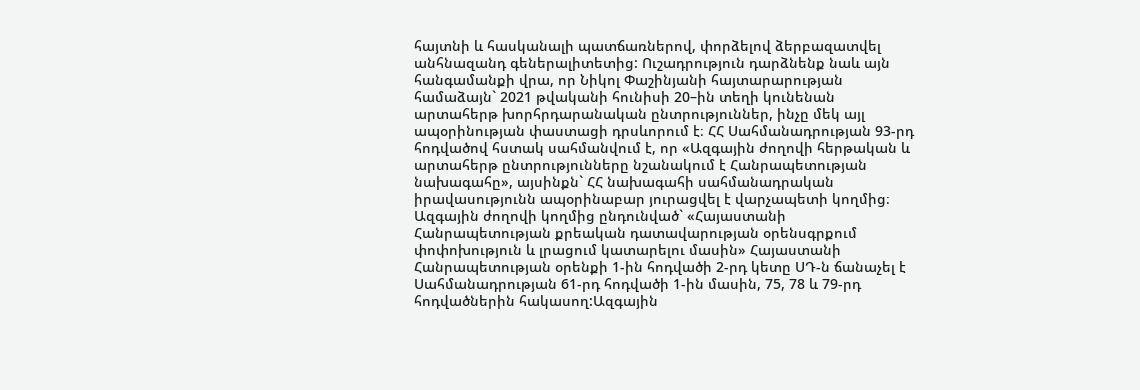հայտնի և հասկանալի պատճառներով, փորձելով ձերբազատվել անհնազանդ գեներալիտետից: Ուշադրություն դարձնենք նաև այն հանգամանքի վրա, որ Նիկոլ Փաշինյանի հայտարարության համաձայն` 2021 թվականի հունիսի 20–ին տեղի կունենան արտահերթ խորհրդարանական ընտրություններ, ինչը մեկ այլ ապօրինության փաստացի դրսևորում է։ ՀՀ Սահմանադրության 93-րդ հոդվածով հստակ սահմանվում է, որ «Ազգային ժողովի հերթական և արտահերթ ընտրությունները նշանակում է Հանրապետության նախագահը», այսինքն` ՀՀ նախագահի սահմանադրական իրավասությունն ապօրինաբար յուրացվել է վարչապետի կողմից։
Ազգային ժողովի կողմից ընդունված` «Հայաստանի Հանրապետության քրեական դատավարության օրենսգրքում փոփոխություն և լրացում կատարելու մասին» Հայաստանի Հանրապետության օրենքի 1-ին հոդվածի 2-րդ կետը ՍԴ-ն ճանաչել է Սահմանադրության 61-րդ հոդվածի 1-ին մասին, 75, 78 և 79-րդ հոդվածներին հակասող:Ազգային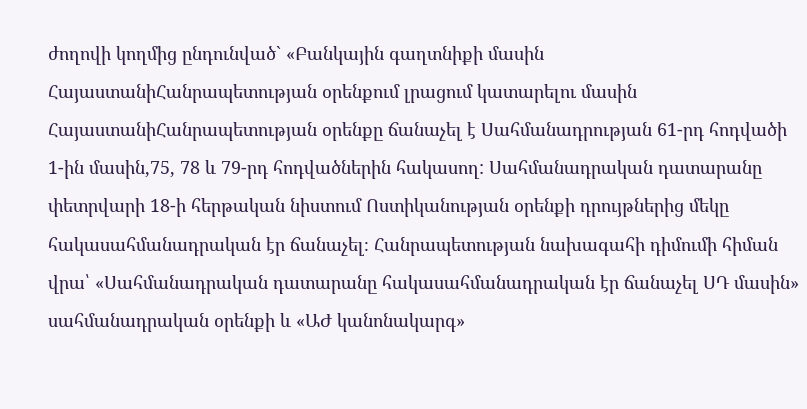ժողովի կողմից ընդունված` «Բանկային գաղտնիքի մասին ՀայաստանիՀանրապետության օրենքում լրացում կատարելու մասին ՀայաստանիՀանրապետության օրենքը ճանաչել է Սահմանադրության 61-րդ հոդվածի 1-ին մասին,75, 78 և 79-րդ հոդվածներին հակասող: Սահմանադրական դատարանը փետրվարի 18-ի հերթական նիստում Ոստիկանության օրենքի դրույթներից մեկը հակասահմանադրական էր ճանաչել։ Հանրապետության նախագահի դիմումի հիման վրա՝ «Սահմանադրական դատարանը հակասահմանադրական էր ճանաչել ՍԴ մասին» սահմանադրական օրենքի և «ԱԺ կանոնակարգ»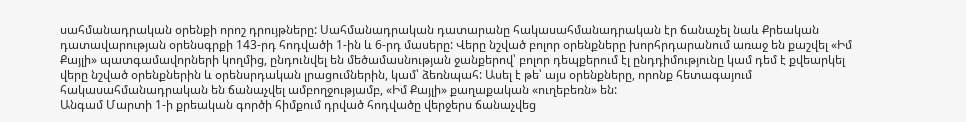սահմանադրական օրենքի որոշ դրույթները: Սահմանադրական դատարանը հակասահմանադրական էր ճանաչել նաև Քրեական դատավարության օրենսգրքի 143-րդ հոդվածի 1-ին և 6-րդ մասերը: Վերը նշված բոլոր օրենքները խորհրդարանում առաջ են քաշվել «Իմ Քայլի» պատգամավորների կողմից, ընդունվել են մեծամասնության ջանքերով՝ բոլոր դեպքերում էլ ընդդիմությունը կամ դեմ է քվեարկել վերը նշված օրենքներին և օրենսրդական լրացումներին, կամ՝ ձեռնպահ: Ասել է թե՝ այս օրենքները, որոնք հետագայում հակասահմանադրական են ճանաչվել ամբողջությամբ, «Իմ Քայլի» քաղաքական «ուղեբեռն» են:
Անգամ Մարտի 1-ի քրեական գործի հիմքում դրված հոդվածը վերջերս ճանաչվեց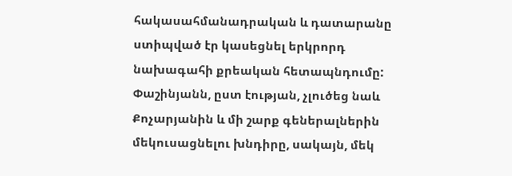հակասահմանադրական և դատարանը ստիպված էր կասեցնել երկրորդ նախագահի քրեական հետապնդումը: Փաշինյանն, ըստ էության, չլուծեց նաև Քոչարյանին և մի շարք գեներալներին մեկուսացնելու խնդիրը, սակայն, մեկ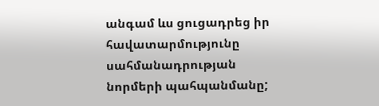անգամ ևս ցուցադրեց իր հավատարմությունը սահմանադրության նորմերի պահպանմանը;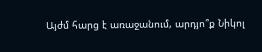Այժմ հարց է առաջանում, արդյո՞ք Նիկոլ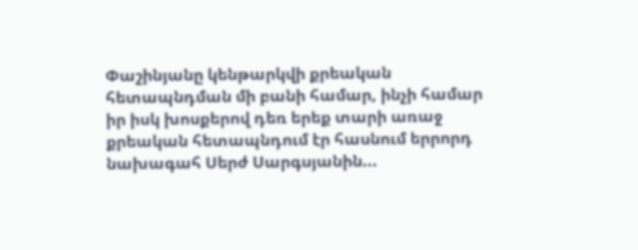Փաշինյանը կենթարկվի քրեական հետապնդման մի բանի համար, ինչի համար իր իսկ խոսքերով դեռ երեք տարի առաջ քրեական հետապնդում էր հասնում երրորդ նախագահ Սերժ Սարգսյանին...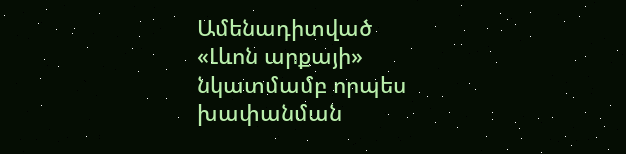Ամենադիտված
«Լևոն արքայի» նկատմամբ որպես խափանման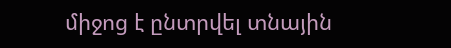միջոց է ընտրվել տնային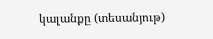կալանքը (տեսանյութ)